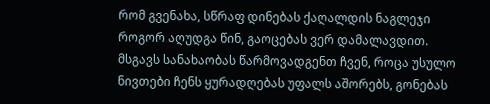რომ გვენახა, სწრაფ დინებას ქაღალდის ნაგლეჯი როგორ აღუდგა წინ, გაოცებას ვერ დამალავდით. მსგავს სანახაობას წარმოვადგენთ ჩვენ, როცა უსულო ნივთები ჩენს ყურადღებას უფალს აშორებს, გონებას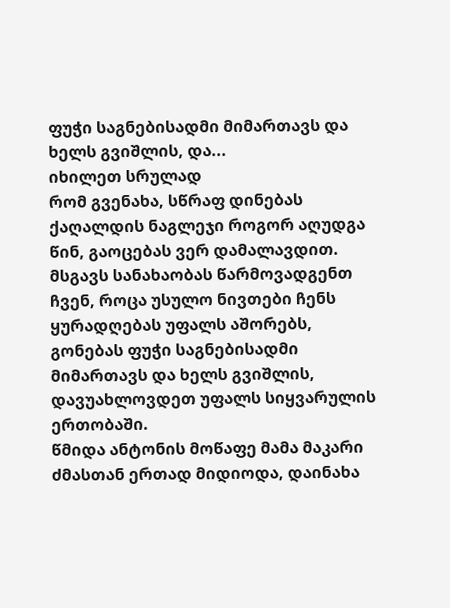ფუჭი საგნებისადმი მიმართავს და ხელს გვიშლის, და...
იხილეთ სრულად
რომ გვენახა, სწრაფ დინებას ქაღალდის ნაგლეჯი როგორ აღუდგა წინ, გაოცებას ვერ დამალავდით. მსგავს სანახაობას წარმოვადგენთ ჩვენ, როცა უსულო ნივთები ჩენს ყურადღებას უფალს აშორებს, გონებას ფუჭი საგნებისადმი მიმართავს და ხელს გვიშლის, დავუახლოვდეთ უფალს სიყვარულის ერთობაში.
წმიდა ანტონის მოწაფე მამა მაკარი ძმასთან ერთად მიდიოდა, დაინახა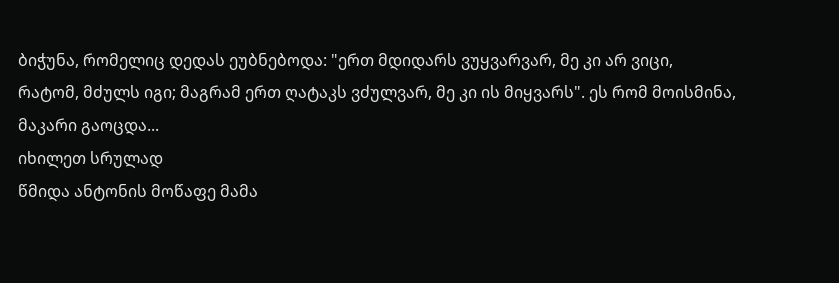ბიჭუნა, რომელიც დედას ეუბნებოდა: "ერთ მდიდარს ვუყვარვარ, მე კი არ ვიცი, რატომ, მძულს იგი; მაგრამ ერთ ღატაკს ვძულვარ, მე კი ის მიყვარს". ეს რომ მოისმინა, მაკარი გაოცდა...
იხილეთ სრულად
წმიდა ანტონის მოწაფე მამა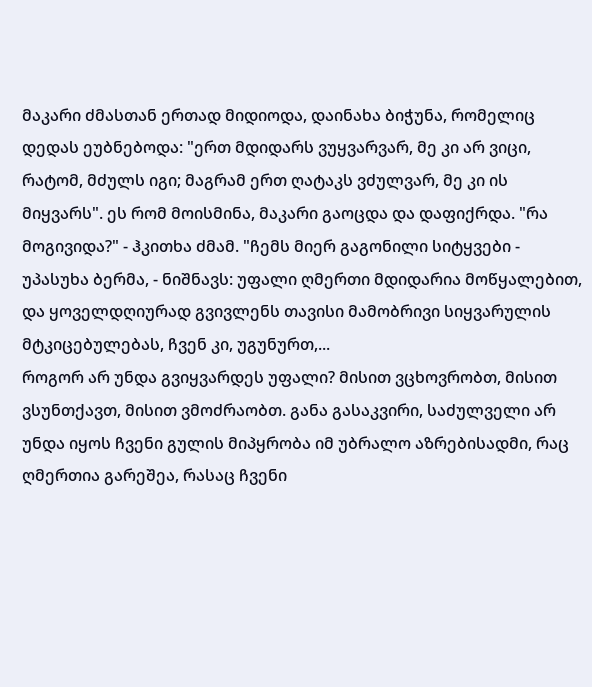მაკარი ძმასთან ერთად მიდიოდა, დაინახა ბიჭუნა, რომელიც დედას ეუბნებოდა: "ერთ მდიდარს ვუყვარვარ, მე კი არ ვიცი, რატომ, მძულს იგი; მაგრამ ერთ ღატაკს ვძულვარ, მე კი ის მიყვარს". ეს რომ მოისმინა, მაკარი გაოცდა და დაფიქრდა. "რა მოგივიდა?" - ჰკითხა ძმამ. "ჩემს მიერ გაგონილი სიტყვები - უპასუხა ბერმა, - ნიშნავს: უფალი ღმერთი მდიდარია მოწყალებით, და ყოველდღიურად გვივლენს თავისი მამობრივი სიყვარულის მტკიცებულებას, ჩვენ კი, უგუნურთ,...
როგორ არ უნდა გვიყვარდეს უფალი? მისით ვცხოვრობთ, მისით ვსუნთქავთ, მისით ვმოძრაობთ. განა გასაკვირი, საძულველი არ უნდა იყოს ჩვენი გულის მიპყრობა იმ უბრალო აზრებისადმი, რაც ღმერთია გარეშეა, რასაც ჩვენი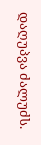დაღუპვა ძალუძს.